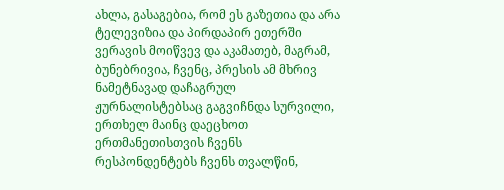ახლა, გასაგებია, რომ ეს გაზეთია და არა ტელევიზია და პირდაპირ ეთერში ვერავის მოიწვევ და აკამათებ, მაგრამ, ბუნებრივია, ჩვენც, პრესის ამ მხრივ ნამეტნავად დაჩაგრულ ჟურნალისტებსაც გაგვიჩნდა სურვილი, ერთხელ მაინც დაეცხოთ ერთმანეთისთვის ჩვენს რესპონდენტებს ჩვენს თვალწინ,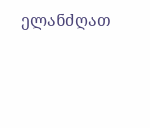ელანძღათ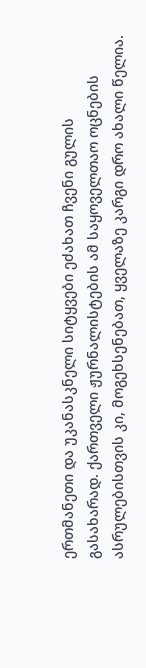ერთმანეთი და უკანასკნელი სიტყვები ეძახათ ჩვენი გულის გასახარად. ქართველი ჟურნალისტების ამ საყოველთაო ოცნების ასრულებისთვის კი, მოგეხსენებათ, ყველაზე კარგი დრო ახალი წელია.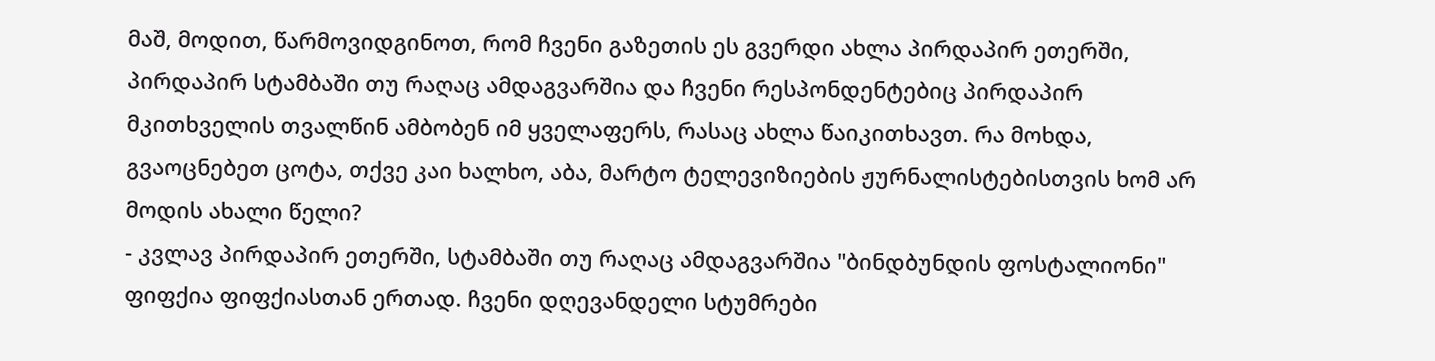მაშ, მოდით, წარმოვიდგინოთ, რომ ჩვენი გაზეთის ეს გვერდი ახლა პირდაპირ ეთერში, პირდაპირ სტამბაში თუ რაღაც ამდაგვარშია და ჩვენი რესპონდენტებიც პირდაპირ მკითხველის თვალწინ ამბობენ იმ ყველაფერს, რასაც ახლა წაიკითხავთ. რა მოხდა, გვაოცნებეთ ცოტა, თქვე კაი ხალხო, აბა, მარტო ტელევიზიების ჟურნალისტებისთვის ხომ არ მოდის ახალი წელი?
- კვლავ პირდაპირ ეთერში, სტამბაში თუ რაღაც ამდაგვარშია "ბინდბუნდის ფოსტალიონი" ფიფქია ფიფქიასთან ერთად. ჩვენი დღევანდელი სტუმრები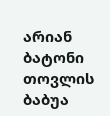არიან ბატონი თოვლის ბაბუა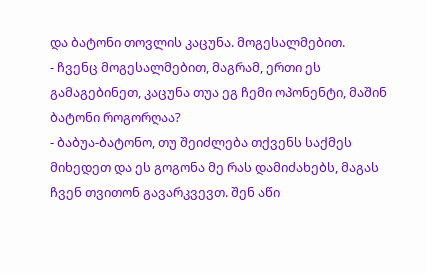და ბატონი თოვლის კაცუნა. მოგესალმებით.
- ჩვენც მოგესალმებით, მაგრამ, ერთი ეს გამაგებინეთ, კაცუნა თუა ეგ ჩემი ოპონენტი, მაშინ ბატონი როგორღაა?
- ბაბუა-ბატონო, თუ შეიძლება თქვენს საქმეს მიხედეთ და ეს გოგონა მე რას დამიძახებს, მაგას ჩვენ თვითონ გავარკვევთ. შენ აწი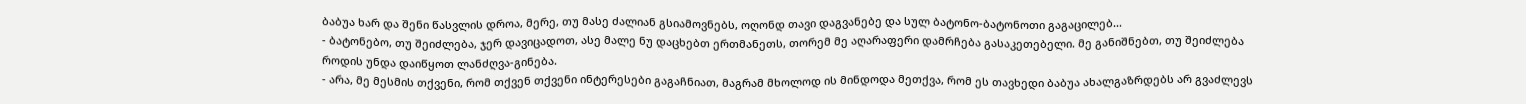ბაბუა ხარ და შენი წასვლის დროა, მერე, თუ მასე ძალიან გსიამოვნებს, ოღონდ თავი დაგვანებე და სულ ბატონო-ბატონოთი გაგაცილებ...
- ბატონებო, თუ შეიძლება, ჯერ დავიცადოთ, ასე მალე ნუ დაცხებთ ერთმანეთს, თორემ მე აღარაფერი დამრჩება გასაკეთებელი. მე განიშნებთ, თუ შეიძლება როდის უნდა დაიწყოთ ლანძღვა-გინება.
- არა, მე მესმის თქვენი, რომ თქვენ თქვენი ინტერესები გაგაჩნიათ, მაგრამ მხოლოდ ის მინდოდა მეთქვა, რომ ეს თავხედი ბაბუა ახალგაზრდებს არ გვაძლევს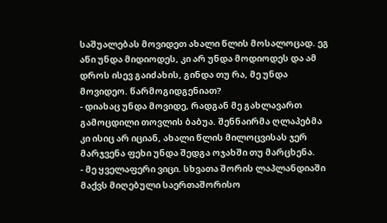საშუალებას მოვიდეთ ახალი წლის მოსალოცად. ეგ აწი უნდა მიდიოდეს, კი არ უნდა მოდიოდეს და ამ დროს ისევ გაიძახის, გინდა თუ რა, მე უნდა მოვიდეო. წარმოგიდგენიათ?
- დიახაც უნდა მოვიდე, რადგან მე გახლავართ გამოცდილი თოვლის ბაბუა. შენნაირმა ღლაპებმა კი ისიც არ იციან, ახალი წლის მილოცვისას ჯერ მარჯვენა ფეხი უნდა შედგა ოჯახში თუ მარცხენა.
- მე ყველაფერი ვიცი. სხვათა შორის ლაპლანდიაში მაქვს მიღებული საერთაშორისო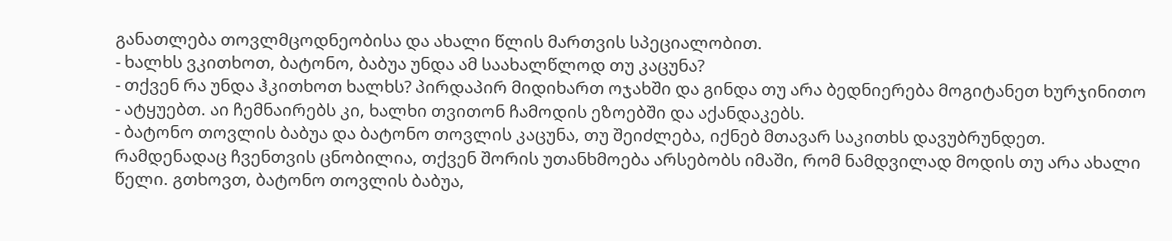განათლება თოვლმცოდნეობისა და ახალი წლის მართვის სპეციალობით.
- ხალხს ვკითხოთ, ბატონო, ბაბუა უნდა ამ საახალწლოდ თუ კაცუნა?
- თქვენ რა უნდა ჰკითხოთ ხალხს? პირდაპირ მიდიხართ ოჯახში და გინდა თუ არა ბედნიერება მოგიტანეთ ხურჯინითო - ატყუებთ. აი ჩემნაირებს კი, ხალხი თვითონ ჩამოდის ეზოებში და აქანდაკებს.
- ბატონო თოვლის ბაბუა და ბატონო თოვლის კაცუნა, თუ შეიძლება, იქნებ მთავარ საკითხს დავუბრუნდეთ. რამდენადაც ჩვენთვის ცნობილია, თქვენ შორის უთანხმოება არსებობს იმაში, რომ ნამდვილად მოდის თუ არა ახალი წელი. გთხოვთ, ბატონო თოვლის ბაბუა,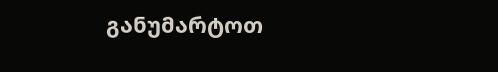განუმარტოთ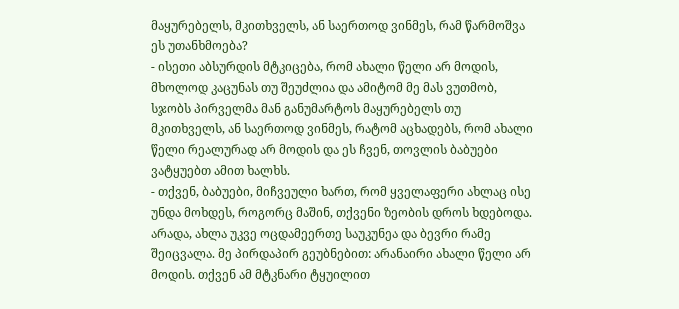მაყურებელს, მკითხველს, ან საერთოდ ვინმეს, რამ წარმოშვა ეს უთანხმოება?
- ისეთი აბსურდის მტკიცება, რომ ახალი წელი არ მოდის, მხოლოდ კაცუნას თუ შეუძლია და ამიტომ მე მას ვუთმობ, სჯობს პირველმა მან განუმარტოს მაყურებელს თუ მკითხველს, ან საერთოდ ვინმეს, რატომ აცხადებს, რომ ახალი წელი რეალურად არ მოდის და ეს ჩვენ, თოვლის ბაბუები ვატყუებთ ამით ხალხს.
- თქვენ, ბაბუები, მიჩვეული ხართ, რომ ყველაფერი ახლაც ისე უნდა მოხდეს, როგორც მაშინ, თქვენი ზეობის დროს ხდებოდა. არადა, ახლა უკვე ოცდამეერთე საუკუნეა და ბევრი რამე შეიცვალა. მე პირდაპირ გეუბნებით: არანაირი ახალი წელი არ მოდის. თქვენ ამ მტკნარი ტყუილით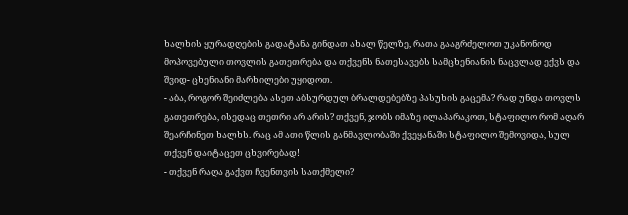ხალხის ყურადღების გადატანა გინდათ ახალ წელზე, რათა გააგრძელოთ უკანონოდ მოპოვებული თოვლის გათეთრება და თქვენს ნათესავებს სამცხენიანის ნაცვლად ექვს და შვიდ- ცხენიანი მარხილები უყიდოთ.
- აბა, როგორ შეიძლება ასეთ აბსურდულ ბრალდებებზე პასუხის გაცემა? რად უნდა თოვლს გათეთრება, ისედაც თეთრი არ არის? თქვენ, ჯობს იმაზე ილაპარაკოთ, სტაფილო რომ აღარ შეარჩინეთ ხალხს. რაც ამ ათი წლის განმავლობაში ქვეყანაში სტაფილო შემოვიდა, სულ თქვენ დაიტაცეთ ცხვირებად!
- თქვენ რაღა გაქვთ ჩვენთვის სათქმელი?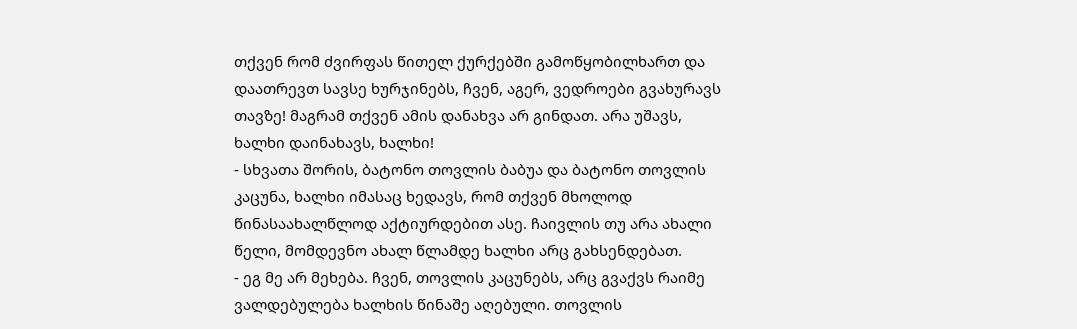თქვენ რომ ძვირფას წითელ ქურქებში გამოწყობილხართ და დაათრევთ სავსე ხურჯინებს, ჩვენ, აგერ, ვედროები გვახურავს თავზე! მაგრამ თქვენ ამის დანახვა არ გინდათ. არა უშავს, ხალხი დაინახავს, ხალხი!
- სხვათა შორის, ბატონო თოვლის ბაბუა და ბატონო თოვლის კაცუნა, ხალხი იმასაც ხედავს, რომ თქვენ მხოლოდ წინასაახალწლოდ აქტიურდებით ასე. ჩაივლის თუ არა ახალი წელი, მომდევნო ახალ წლამდე ხალხი არც გახსენდებათ.
- ეგ მე არ მეხება. ჩვენ, თოვლის კაცუნებს, არც გვაქვს რაიმე ვალდებულება ხალხის წინაშე აღებული. თოვლის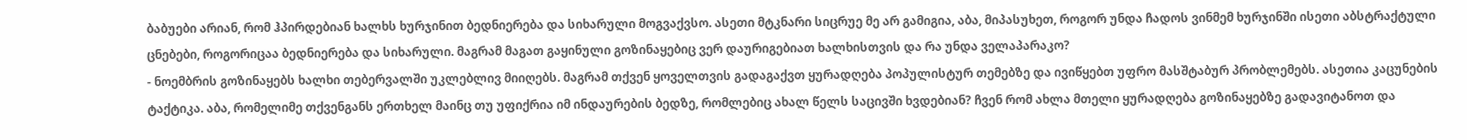ბაბუები არიან, რომ ჰპირდებიან ხალხს ხურჯინით ბედნიერება და სიხარული მოგვაქვსო. ასეთი მტკნარი სიცრუე მე არ გამიგია, აბა, მიპასუხეთ, როგორ უნდა ჩადოს ვინმემ ხურჯინში ისეთი აბსტრაქტული ცნებები, როგორიცაა ბედნიერება და სიხარული. მაგრამ მაგათ გაყინული გოზინაყებიც ვერ დაურიგებიათ ხალხისთვის და რა უნდა ველაპარაკო?
- ნოემბრის გოზინაყებს ხალხი თებერვალში უკლებლივ მიიღებს. მაგრამ თქვენ ყოველთვის გადაგაქვთ ყურადღება პოპულისტურ თემებზე და ივიწყებთ უფრო მასშტაბურ პრობლემებს. ასეთია კაცუნების ტაქტიკა. აბა, რომელიმე თქვენგანს ერთხელ მაინც თუ უფიქრია იმ ინდაურების ბედზე, რომლებიც ახალ წელს საცივში ხვდებიან? ჩვენ რომ ახლა მთელი ყურადღება გოზინაყებზე გადავიტანოთ და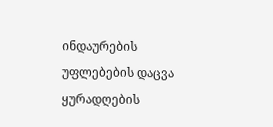ინდაურების უფლებების დაცვა ყურადღების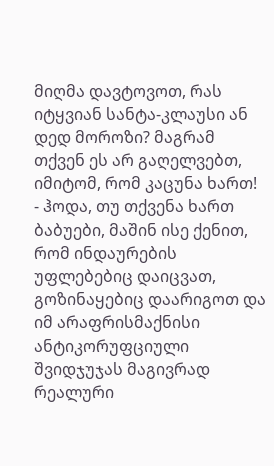მიღმა დავტოვოთ, რას იტყვიან სანტა-კლაუსი ან დედ მოროზი? მაგრამ თქვენ ეს არ გაღელვებთ, იმიტომ, რომ კაცუნა ხართ!
- ჰოდა, თუ თქვენა ხართ ბაბუები, მაშინ ისე ქენით, რომ ინდაურების უფლებებიც დაიცვათ, გოზინაყებიც დაარიგოთ და იმ არაფრისმაქნისი ანტიკორუფციული შვიდჯუჯას მაგივრად რეალური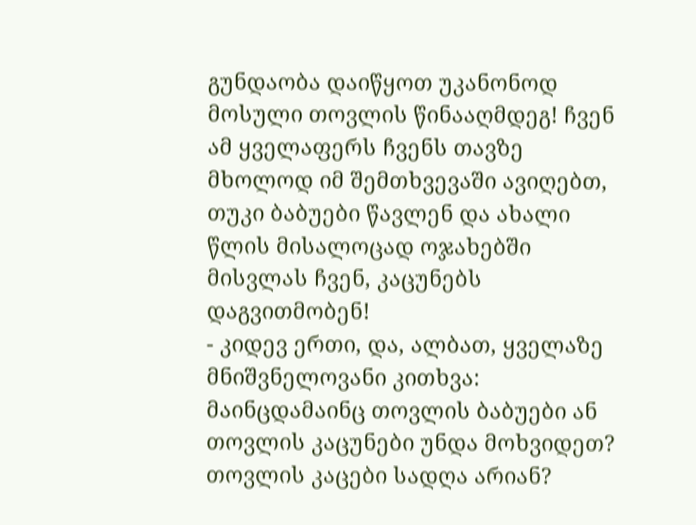გუნდაობა დაიწყოთ უკანონოდ მოსული თოვლის წინააღმდეგ! ჩვენ ამ ყველაფერს ჩვენს თავზე მხოლოდ იმ შემთხვევაში ავიღებთ, თუკი ბაბუები წავლენ და ახალი წლის მისალოცად ოჯახებში მისვლას ჩვენ, კაცუნებს დაგვითმობენ!
- კიდევ ერთი, და, ალბათ, ყველაზე მნიშვნელოვანი კითხვა: მაინცდამაინც თოვლის ბაბუები ან თოვლის კაცუნები უნდა მოხვიდეთ? თოვლის კაცები სადღა არიან?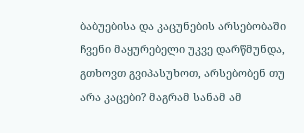ბაბუებისა და კაცუნების არსებობაში ჩვენი მაყურებელი უკვე დარწმუნდა, გთხოვთ გვიპასუხოთ, არსებობენ თუ არა კაცები? მაგრამ სანამ ამ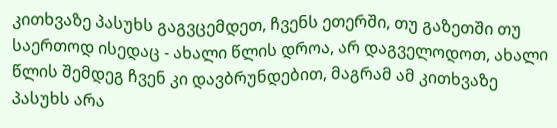კითხვაზე პასუხს გაგვცემდეთ, ჩვენს ეთერში, თუ გაზეთში თუ საერთოდ ისედაც - ახალი წლის დროა, არ დაგველოდოთ, ახალი წლის შემდეგ ჩვენ კი დავბრუნდებით, მაგრამ ამ კითხვაზე პასუხს არა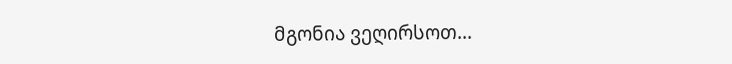მგონია ვეღირსოთ...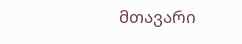მთავარი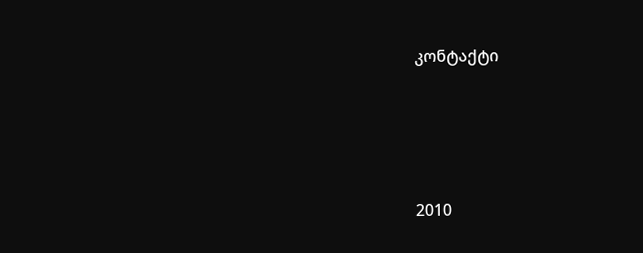კონტაქტი




2010